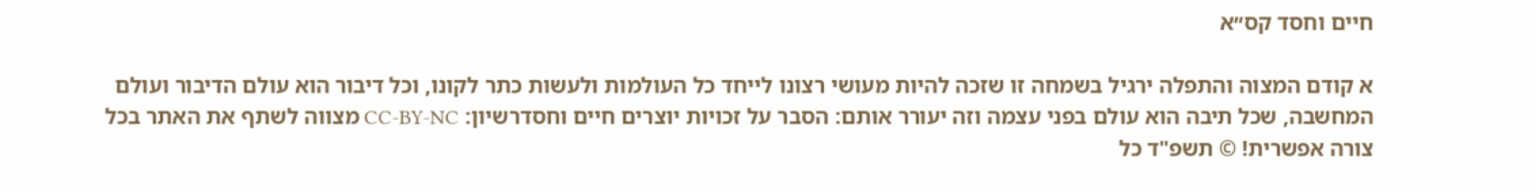חיים וחסד קס״א

א קודם המצוה והתפלה ירגיל בשמחה זו שזכה להיות מעושי רצונו לייחד כל העולמות ולעשות כתר לקונו, וכל דיבור הוא עולם הדיבור ועולם המחשבה, שכל תיבה הוא עולם בפני עצמה וזה יעורר אותם: הסבר על זכויות יוצרים חיים וחסדרשיון: CC-BY-NC מצווה לשתף את האתר בכל צורה אפשרית! © תשפ"ד כל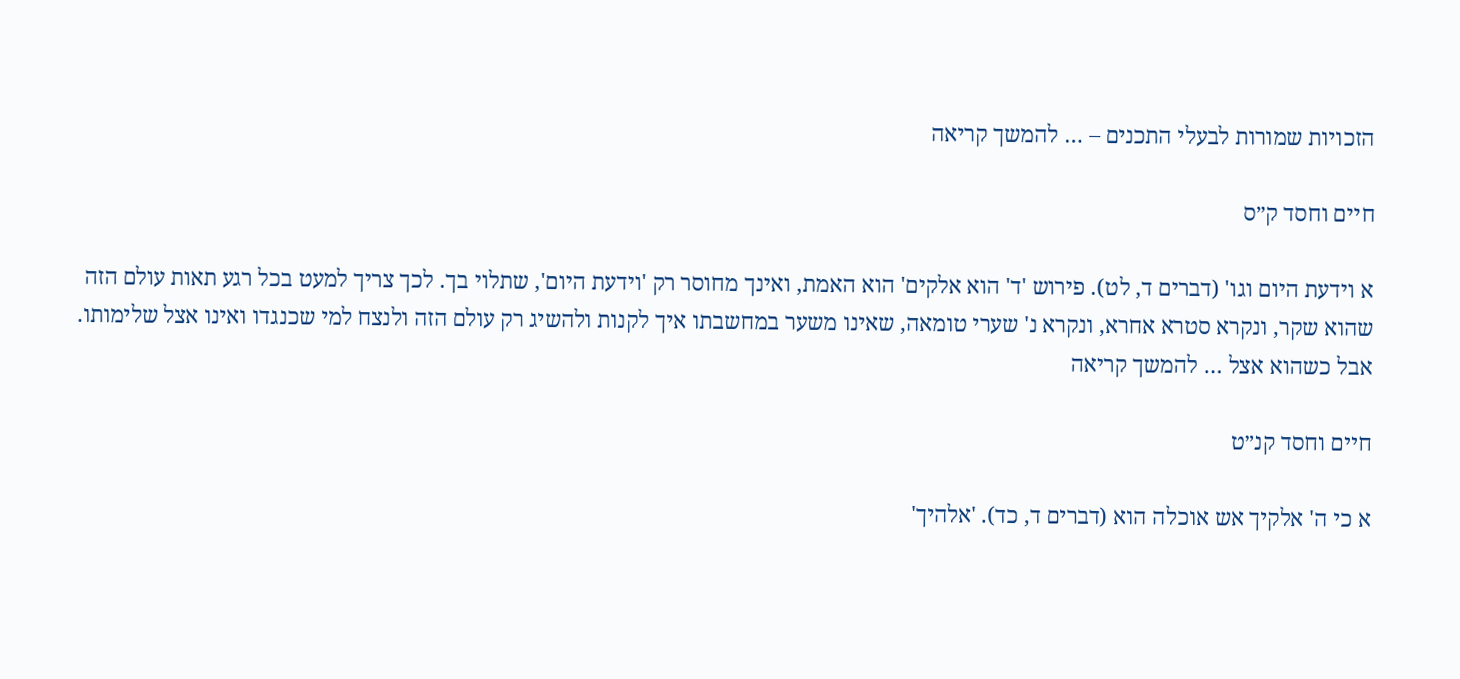הזכויות שמורות לבעלי התכנים – … להמשך קריאה

חיים וחסד ק״ס

א וידעת היום וגו' (דברים ד, לט). פירוש 'ד' הוא אלקים' הוא האמת, ואינך מחוסר רק 'וידעת היום', שתלוי בך. לכך צריך למעט בכל רגע תאות עולם הזה שהוא שקר, ונקרא סטרא אחרא, ונקרא נ' שערי טומאה, שאינו משער במחשבתו איך לקנות ולהשיג רק עולם הזה ולנצח למי שכנגדו ואינו אצל שלימותו. אבל כשהוא אצל … להמשך קריאה

חיים וחסד קנ״ט

א כי ה' אלקיך אש אוכלה הוא (דברים ד, כד). 'אלהיך'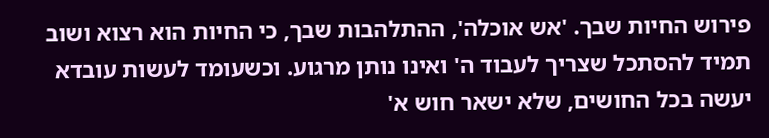פירוש החיות שבך. 'אש אוכלה', ההתלהבות שבך, כי החיות הוא רצוא ושוב תמיד להסתכל שצריך לעבוד ה' ואינו נותן מרגוע. וכשעומד לעשות עובדא יעשה בכל החושים, שלא ישאר חוש א'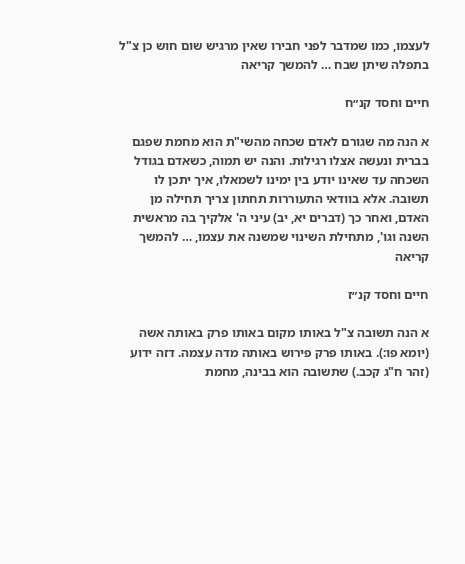לעצמו, כמו שמדבר לפני חבירו שאין מרגיש שום חוש כן צ"ל בתפלה שיתן שבח … להמשך קריאה

חיים וחסד קנ״ח

א הנה מה שגורם לאדם שכחה מהשי"ת הוא מחמת שפגם בברית ונעשה אצלו רגילות. והנה יש תמוה, כשאדם בגודל השכחה עד שאינו יודע בין ימינו לשמאלו, איך יתכן לו תשובה. אלא בוודאי התעוררות תחתון צריך תחילה מן האדם, ואחר כך (דברים יא, יב) עיני ה' אלקיך בה מראשית השנה וגו', מתחילת השינוי שמשנה את עצמו, … להמשך קריאה

חיים וחסד קנ״ז

א הנה תשובה צ"ל באותו מקום באותו פרק באותה אשה (יומא פו:). באותו פרק פירוש באותה מדה עצמה. דזה ידוע (זהר ח"ג קכב.) שתשובה הוא בבינה, מחמת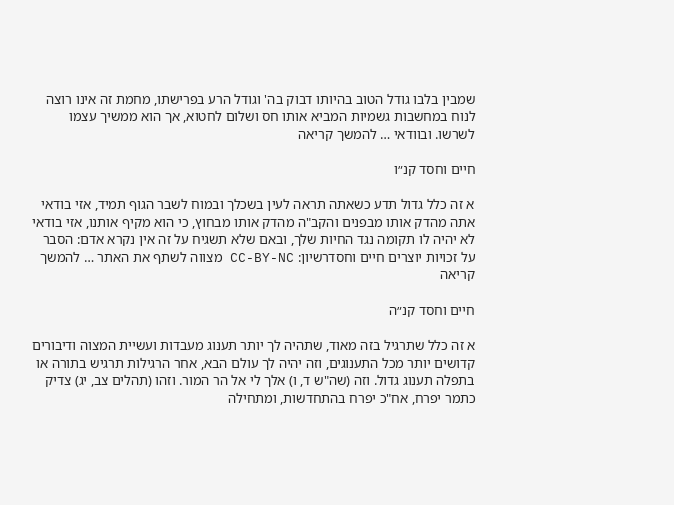שמבין בלבו גודל הטוב בהיותו דבוק בה' וגודל הרע בפרישתו, מחמת זה אינו רוצה לנוח במחשבות גשמיות המביא אותו חס ושלום לחטוא, אך הוא ממשיך עצמו לשרשו. ובוודאי … להמשך קריאה

חיים וחסד קנ״ו

א זה כלל גדול תדע כשאתה תראה לעין בשכלך ובמוח לשבר הגוף תמיד, אזי בודאי אתה מהדק אותו מבפנים והקב"ה מהדק אותו מבחוץ, כי הוא מקיף אותנו, אזי בודאי לא יהיה לו תקומה נגד החיות שלך, ובאם שלא תשגיח על זה אין נקרא אדם: הסבר על זכויות יוצרים חיים וחסדרשיון: CC-BY-NC מצווה לשתף את האתר … להמשך קריאה

חיים וחסד קנ״ה

א זה כלל שתרגיל בזה מאוד, שתהיה לך יותר תענוג מעבדות ועשיית המצוה ודיבורים קדושים יותר מכל התענוגים, וזה יהיה לך עולם הבא, אחר הרגילות תרגיש בתורה או בתפלה תענוג גדול. וזה (שה"ש ד, ו) אלך לי אל הר המור. וזהו (תהלים צב, יג) צדיק כתמר יפרח, אח"כ יפרח בהתחדשות, ומתחילה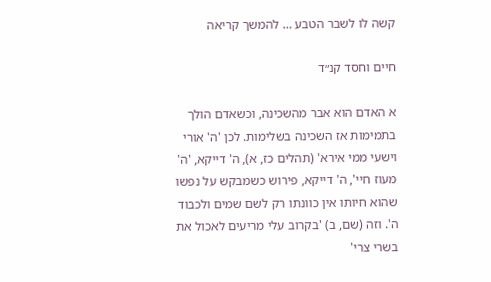קשה לו לשבר הטבע … להמשך קריאה

חיים וחסד קנ״ד

א האדם הוא אבר מהשכינה, וכשאדם הולך בתמימות אז השכינה בשלימות. לכן 'ה' אורי וישעי ממי אירא' (תהלים כז, א), ה' דייקא, 'ה' מעוז חיי', ה' דייקא, פירוש כשמבקש על נפשו שהוא חיותו אין כוונתו רק לשם שמים ולכבוד ה'. וזה (שם, ב) 'בקרוב עלי מריעים לאכול את בשרי צרי'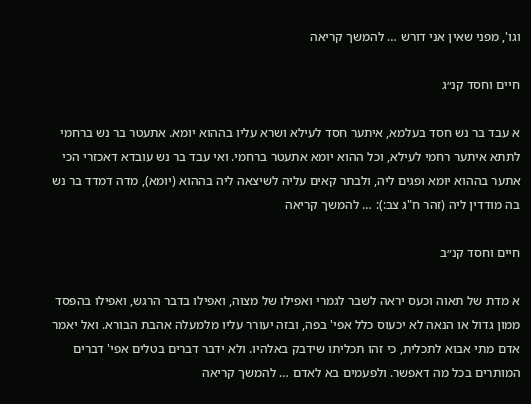וגו', מפני שאין אני דורש … להמשך קריאה

חיים וחסד קנ״ג

א עבד בר נש חסד בעלמא, איתער חסד לעילא ושרא עליו בההוא יומא. אתעטר בר נש ברחמי לתתא איתער רחמי לעילא, וכל ההוא יומא אתעטר ברחמי. ואי עבד בר נש עובדא דאכזרי הכי אתער בההוא יומא ופגים ליה, ולבתר קאים עליה לשיצאה ליה בההוא (יומא), מדה דמדד בר נש בה מודדין ליה (זהר ח"ג צב:): … להמשך קריאה

חיים וחסד קנ״ב

א מדת של תאוה וכעס יראה לשבר לגמרי ואפילו של מצוה, ואפילו בדבר הרגש, ואפילו בהפסד ממון גדול או הנאה לא יכעוס כלל אפי' בפה, ובזה יעורר עליו מלמעלה אהבת הבורא. ואל יאמר אדם מתי אבוא לתכלית, כי זהו תכליתו שידבק באלהיו. ולא ידבר דברים בטלים אפי' דברים המותרים בכל מה דאפשר. ולפעמים בא לאדם … להמשך קריאה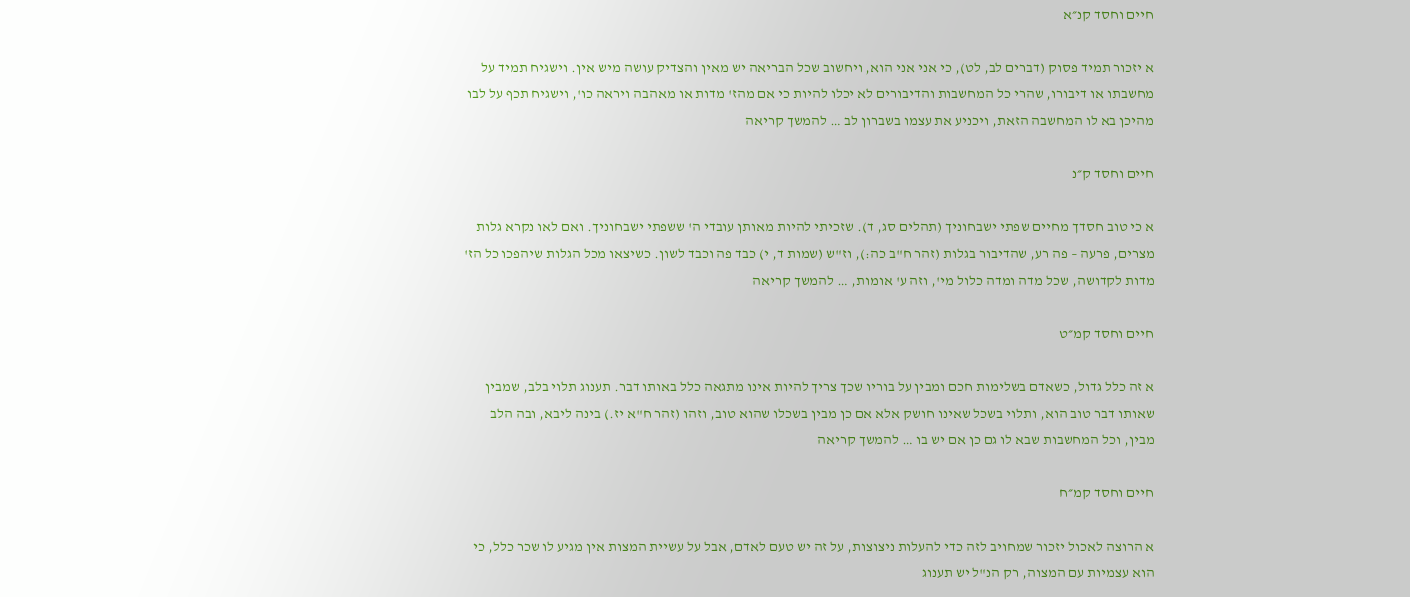חיים וחסד קנ״א

א יזכור תמיד פסוק (דברים לב, לט), כי אני אני הוא, ויחשוב שכל הבריאה יש מאין והצדיק עושה מיש אין. וישגיח תמיד על מחשבתו או דיבורו, שהרי כל המחשבות והדיבורים לא יכלו להיות כי אם מהז' מדות או מאהבה ויראה כו', וישגיח תכף על לבו מהיכן בא לו המחשבה הזאת, ויכניע את עצמו בשברון לב … להמשך קריאה

חיים וחסד ק״נ

א כי טוב חסדך מחיים שפתי ישבחוניך (תהלים סג, ד). שזכיתי להיות מאותן עובדי ה' ששפתי ישבחוניך. ואם לאו נקרא גלות מצרים, פרעה – פה רע, שהדיבור בגלות (זהר ח"ב כה:), וז"ש (שמות ד, י) כבד פה וכבד לשון. כשיצאו מכל הגלות שיהפכו כל הז' מדות לקדושה, שכל מדה ומדה כלול מי', וזה ע' אומות, … להמשך קריאה

חיים וחסד קמ״ט

א זה כלל גדול, כשאדם בשלימות חכם ומבין על בוריו שכך צריך להיות אינו מתגאה כלל באותו דבר. תענוג תלוי בלב, שמבין שאותו דבר טוב הוא, ותלוי בשכל שאינו חושק אלא אם כן מבין בשכלו שהוא טוב, וזהו (זהר ח"א יז.) בינה ליבא, ובה הלב מבין, וכל המחשבות שבא לו גם כן אם יש בו … להמשך קריאה

חיים וחסד קמ״ח

א הרוצה לאכול יזכור שמחויב לזה כדי להעלות ניצוצות, על זה יש טעם לאדם, אבל על עשיית המצות אין מגיע לו שכר כלל, כי הוא עצמיות עם המצוה, רק הנ"ל יש תענוג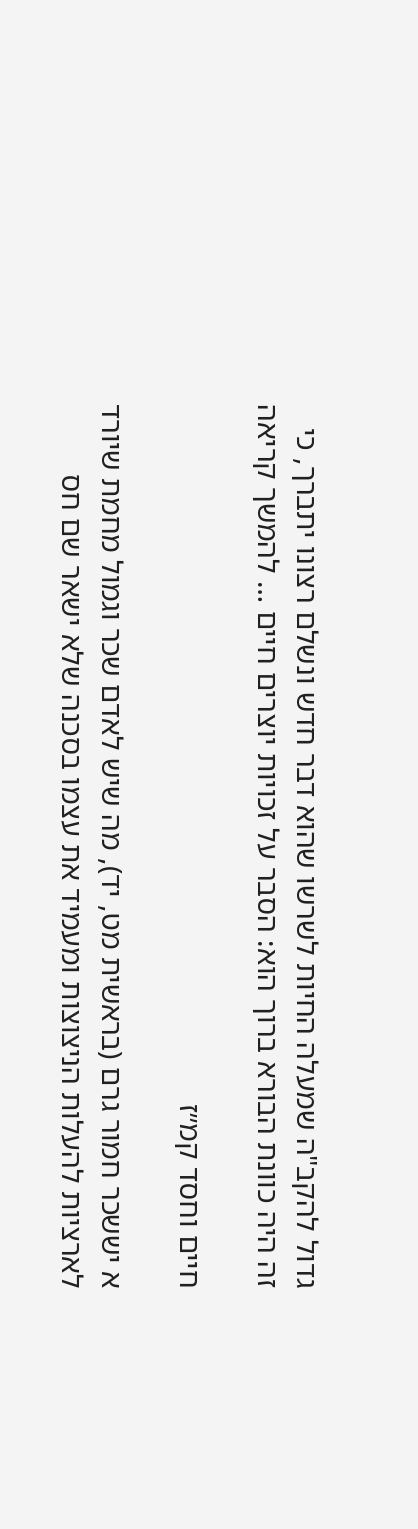גדול להקב"ה שמעלה החיות לשרשו שהוא דבר חדש ונשלם רצונו יתברך, כי זה היה כוונת הבורא ברוך הוא: הסבר על זכויות יוצרים חיים … להמשך קריאה

חיים וחסד קמ״ז

א יששכר חמור גרם (בראשית מט, יד), מה שיש לאדם שכר וגמול מחמת שיורד לארציות להעלות הניצוצות ומעמיד את עצמו בסכנה שלא ישאר שם חס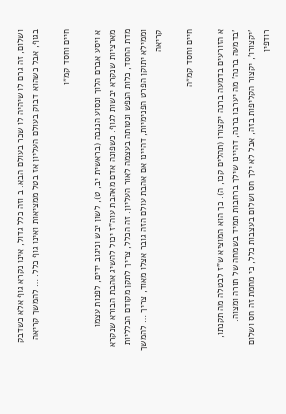ושלום, זה גרם לו שיהיה לו שכר בעולם הבא. ב וזה כלל גדול, אינו נקרא גוף אלא כשדבק בגוף, אבל כשהוא דבוק בעולם העליון אז בטל ממציאות ואינו גוף כלל. … להמשך קריאה

חיים וחסד קמ״ו

א ויסע אברם הלוך ונסוע הנגבה (בראשית יב, ט), לשון יבש וניגוב ידים, לפנות עצמו מארציות שנקרא יבשות לגוף. כשפונה אדם מאהבת עוה"ז יכול להשיג אהבת הבורא שנקרא מדת החסד, כלות הנפש ונטותה בעצמה לאור העליון. זה הכלל, צריך לתקן מקודם הכלליות וממילא יתוקן הפרט הפנימיות, דהיינו אם אהבת עולם הזה גובר אצלו מאוד, צריך … להמשך קריאה

חיים וחסד קמ״ה

א הזורעים בדמעה ברנה יקצורו (תהלים קכו, ה). כך הוא המוציא ש"ז לבטלה מה תקנתו, 'בדמעה ברנה' מה יערבו ברנה, דהיינו שילך ברחבות תמיד בשמחה של תורה ומצוה. 'יקצורו', יקצור הקליפות בזה, אבל לא ילך חס ושלום בעצבות כלל, כי מחמת זה חס ושלום רודפין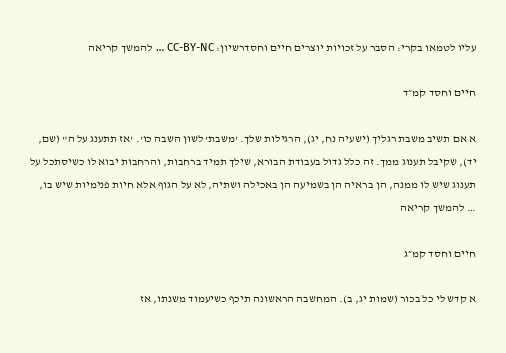עליו לטמאו בקרי: הסבר על זכויות יוצרים חיים וחסדרשיון: CC-BY-NC … להמשך קריאה

חיים וחסד קמ״ד

א אם תשיב משבת רגליך (ישעיה נח, יג), הרגילות שלך. 'משבת' לשון השבה כו'. 'אז תתענג על ה" (שם, יד), שקיבל תענוג ממך. זה כלל גדול בעבודת הבורא, שילך תמיד ברחבות, והרחבות יבוא לו כשיסתכל על תענוג שיש לו ממנה, הן בראיה הן בשמיעה הן באכילה ושתיה, לא על הגוף אלא חיות פנימיות שיש בו, … להמשך קריאה

חיים וחסד קמ״ג

א קדש לי כל בכור (שמות יג, ב). המחשבה הראשונה תיכף כשיעמוד משנתו, אז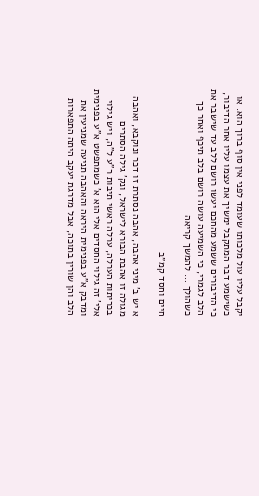יקבל עליו עול מלכותו שעומד לפני אין סוף ברוך הוא. או כשישמע דבר המתקבל ימשיך את עצמו עליו אחר הדיבור, כי הדיבורים ששמע מהחכם יעשו רושם ללב עד שישבר את הלב לגמרי, כי השמיעה עושה רושם בלב תיכף ואחר כך כשהולך … להמשך קריאה

חיים וחסד קמ״ב

א יש ב' מיני אהבה, אהבה נסתרת זו דכר ונוקבא, ואהבה מגולה זו אהבת הבורא לישראל, ונק' גילה הסתרים בכריתות הערלה, ערלה ראשי תיבות ר"ע ל"ה, ויש גילוי אלי' זה גילוי החסדים אלי הוא א' כשמתפשט א"ע בפנימית ומדבק א"ע בפנימית היראה והאהבה תניעה שמניעין את הלב והן שורין בתוכה, אבל מדרגת יעקב היתה התפארות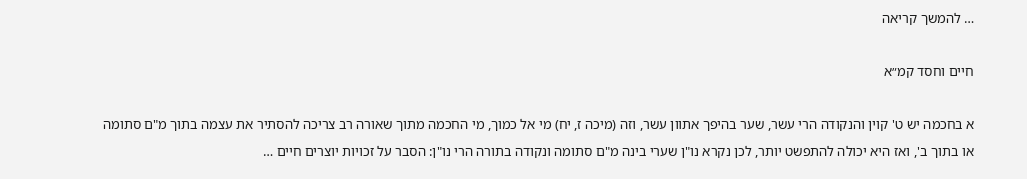… להמשך קריאה

חיים וחסד קמ״א

א בחכמה יש ט' קוין והנקודה הרי עשר, שער בהיפך אתוון עשר, וזה (מיכה ז, יח) מי אל כמוך, מי החכמה מתוך שאורה רב צריכה להסתיר את עצמה בתוך מ"ם סתומה או בתוך ב', ואז היא יכולה להתפשט יותר, לכן נקרא נו"ן שערי בינה מ"ם סתומה ונקודה בתורה הרי נו"ן: הסבר על זכויות יוצרים חיים …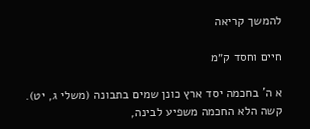להמשך קריאה

חיים וחסד ק״מ

א ה' בחכמה יסד ארץ כונן שמים בתבונה (משלי ג, יט). קשה הלא החכמה משפיע לבינה,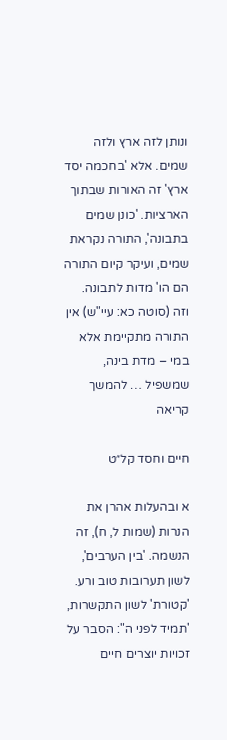ונותן לזה ארץ ולזה שמים. אלא 'בחכמה יסד ארץ' זה האורות שבתוך הארציות. 'כונן שמים בתבונה', התורה נקראת שמים, ועיקר קיום התורה הם הו' מדות לתבונה. וזה (סוטה כא: עיי"ש) אין התורה מתקיימת אלא במי – מדת בינה, שמשפיל … להמשך קריאה

חיים וחסד קל״ט

א ובהעלות אהרן את הנרות (שמות ל, ח), זה הנשמה. 'בין הערבים', לשון תערובות טוב ורע. 'קטורת' לשון התקשרות, 'תמיד לפני ה": הסבר על זכויות יוצרים חיים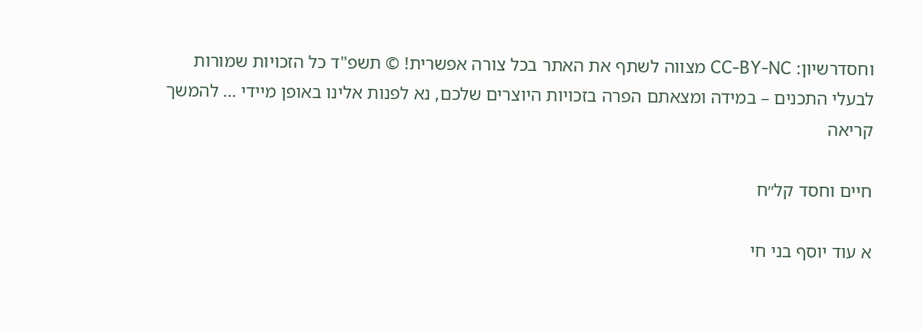וחסדרשיון: CC-BY-NC מצווה לשתף את האתר בכל צורה אפשרית! © תשפ"ד כל הזכויות שמורות לבעלי התכנים – במידה ומצאתם הפרה בזכויות היוצרים שלכם, נא לפנות אלינו באופן מיידי … להמשך קריאה

חיים וחסד קל״ח

א עוד יוסף בני חי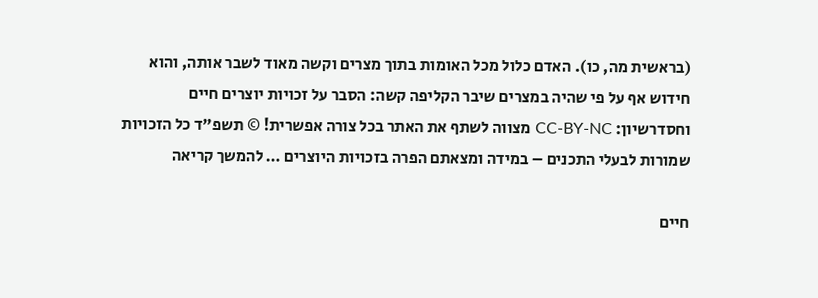(בראשית מה, כו). האדם כלול מכל האומות בתוך מצרים וקשה מאוד לשבר אותה, והוא חידוש אף על פי שהיה במצרים שיבר הקליפה קשה: הסבר על זכויות יוצרים חיים וחסדרשיון: CC-BY-NC מצווה לשתף את האתר בכל צורה אפשרית! © תשפ"ד כל הזכויות שמורות לבעלי התכנים – במידה ומצאתם הפרה בזכויות היוצרים … להמשך קריאה

חיים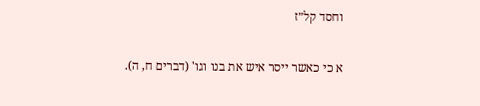וחסד קל״ז

א כי כאשר ייסר איש את בנו וגו' (דברים ח, ה).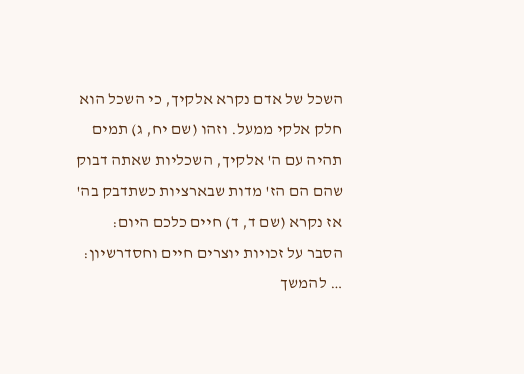השכל של אדם נקרא אלקיך, כי השכל הוא חלק אלקי ממעל. וזהו (שם יח, ג) תמים תהיה עם ה' אלקיך, השכליות שאתה דבוק שהם הם הז' מדות שבארציות כשתדבק בה' אז נקרא (שם ד, ד) חיים כלכם היום: הסבר על זכויות יוצרים חיים וחסדרשיון: … להמשך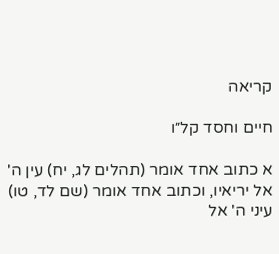קריאה

חיים וחסד קל״ו

א כתוב אחד אומר (תהלים לג, יח) עין ה' אל יריאיו, וכתוב אחד אומר (שם לד, טו) עיני ה' אל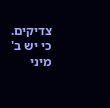צדיקים. כי יש ב' מיני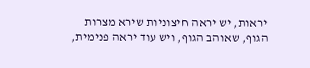יראות, יש יראה חיצוניות שירא מצרות הגוף, שאוהב הגוף, ויש עוד יראה פנימית,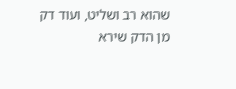שהוא רב ושליט, ועוד דק מן הדק שירא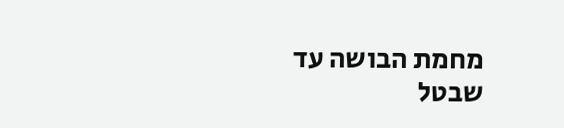מחמת הבושה עד שבטל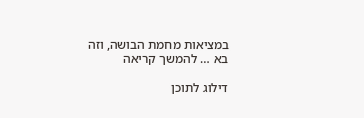במציאות מחמת הבושה, וזה בא … להמשך קריאה

דילוג לתוכן